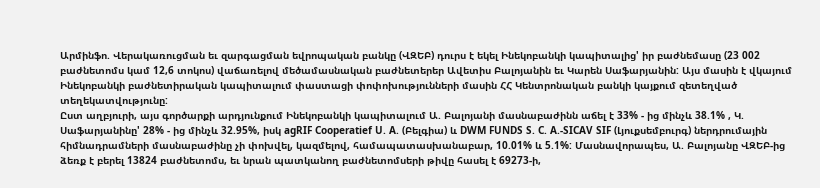Արմինֆո. Վերակառուցման եւ զարգացման եվրոպական բանկը (ՎԶԵԲ) դուրս է եկել Ինեկոբանկի կապիտալից' իր բաժնեմասը (23 002 բաժնետոմս կամ 12,6 տոկոս) վաճառելով մեծամասնական բաժնետերեր Ավետիս Բալոյանին եւ Կարեն Սաֆարյանին: Այս մասին է վկայում Ինեկոբանկի բաժնետիրական կապիտալում փաստացի փոփոխությունների մասին ՀՀ Կենտրոնական բանկի կայքում զետեղված տեղեկատվությունը:
Ըստ աղբյուրի, այս գործարքի արդյունքում Ինեկոբանկի կապիտալում Ա. Բալոյանի մասնաբաժինն աճել է 33% - ից մինչև 38.1% , Կ. Սաֆարյանինը' 28% - ից մինչև 32.95%, իսկ agRIF Cooperatief U. A. (Բելգիա) և DWM FUNDS S. C. A.-SICAV SIF (Լյուքսեմբուրգ) ներդրումային հիմնադրամների մասնաբաժինը չի փոխվել, կազմելով, համապատասխանաբար, 10.01% և 5.1%: Մասնավորապես, Ա. Բալոյանը ՎԶԵԲ-ից ձեռք է բերել 13824 բաժնետոմս, եւ նրան պատկանող բաժնետոմսերի թիվը հասել է 69273-ի,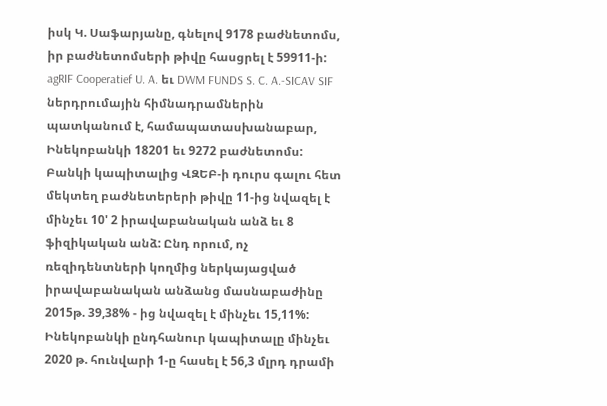իսկ Կ. Սաֆարյանը, գնելով 9178 բաժնետոմս, իր բաժնետոմսերի թիվը հասցրել է 59911-ի: agRIF Cooperatief U. A. եւ DWM FUNDS S. C. A.-SICAV SIF ներդրումային հիմնադրամներին պատկանում է, համապատասխանաբար, Ինեկոբանկի 18201 եւ 9272 բաժնետոմս:
Բանկի կապիտալից ՎԶԵԲ-ի դուրս գալու հետ մեկտեղ բաժնետերերի թիվը 11-ից նվազել է մինչեւ 10' 2 իրավաբանական անձ եւ 8 ֆիզիկական անձ: Ընդ որում, ոչ ռեզիդենտների կողմից ներկայացված իրավաբանական անձանց մասնաբաժինը 2015թ. 39,38% - ից նվազել է մինչեւ 15,11%: Ինեկոբանկի ընդհանուր կապիտալը մինչեւ 2020 թ. հունվարի 1-ը հասել է 56,3 մլրդ դրամի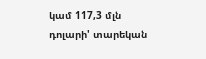կամ 117,3 մլն դոլարի' տարեկան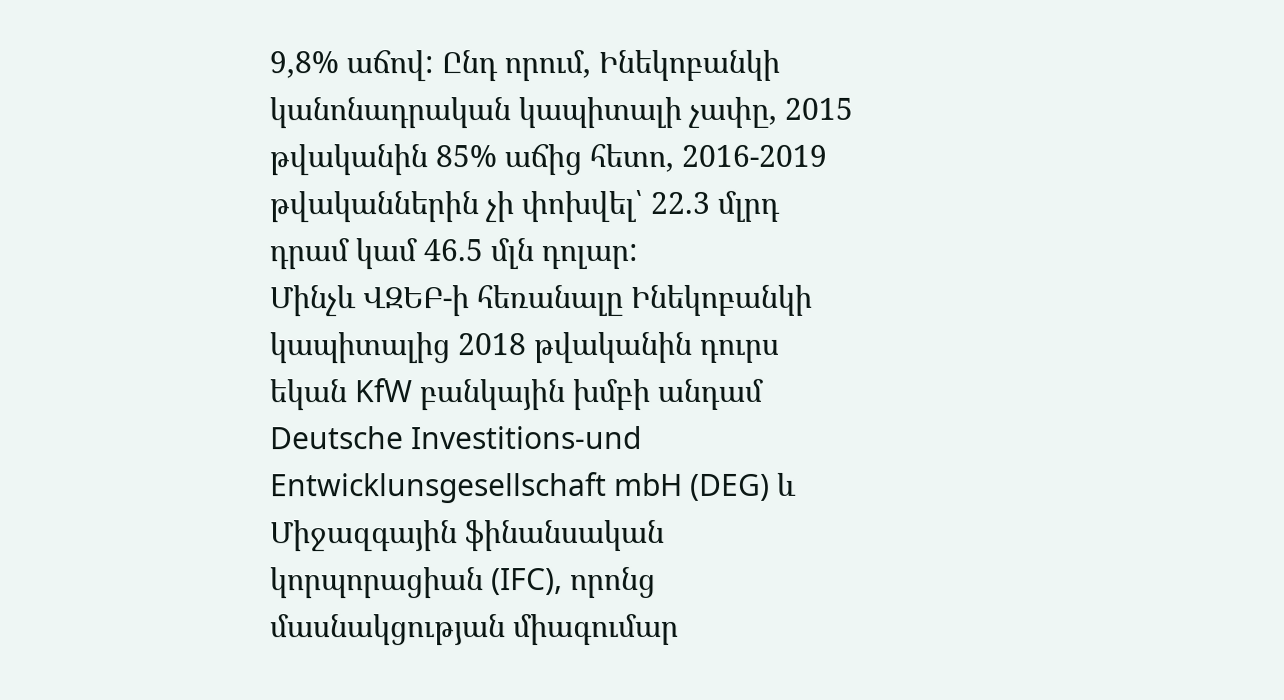9,8% աճով: Ընդ որում, Ինեկոբանկի կանոնադրական կապիտալի չափը, 2015 թվականին 85% աճից հետո, 2016-2019 թվականներին չի փոխվել՝ 22.3 մլրդ դրամ կամ 46.5 մլն դոլար:
Մինչև ՎԶԵԲ-ի հեռանալը Ինեկոբանկի կապիտալից 2018 թվականին դուրս եկան KfW բանկային խմբի անդամ Deutsche Investitions-und Entwicklunsgesellschaft mbH (DEG) և Միջազգային ֆինանսական կորպորացիան (IFC), որոնց մասնակցության միագումար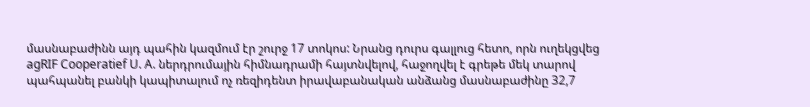մասնաբաժինն այդ պահին կազմում էր շուրջ 17 տոկոս: Նրանց դուրս գալլուց հետո, որն ուղեկցվեց agRIF Cooperatief U. A. ներդրումային հիմնադրամի հայտնվելով, հաջողվել է գրեթե մեկ տարով պահպանել բանկի կապիտալում ոչ ռեզիդենտ իրավաբանական անձանց մասնաբաժինը 32,7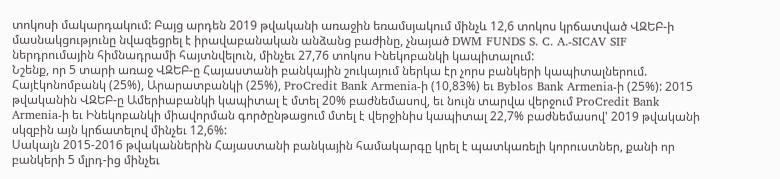տոկոսի մակարդակում: Բայց արդեն 2019 թվականի առաջին եռամսյակում մինչև 12,6 տոկոս կրճատված ՎԶԵԲ-ի մասնակցությունը նվազեցրել է իրավաբանական անձանց բաժինը, չնայած DWM FUNDS S. C. A.-SICAV SIF ներդրումային հիմնադրամի հայտնվելուն, մինչեւ 27,76 տոկոս Ինեկոբանկի կապիտալում:
Նշենք, որ 5 տարի առաջ ՎԶԵԲ-ը Հայաստանի բանկային շուկայում ներկա էր չորս բանկերի կապիտալներում. Հայէկոնոմբանկ (25%), Արարատբանկի (25%), ProCredit Bank Armenia-ի (10,83%) եւ Byblos Bank Armenia-ի (25%): 2015 թվականին ՎԶԵԲ-ը Ամերիաբանկի կապիտալ է մտել 20% բաժնեմասով, եւ նույն տարվա վերջում ProCredit Bank Armenia-ի եւ Ինեկոբանկի միավորման գործընթացում մտել է վերջինիս կապիտալ 22,7% բաժնեմասով' 2019 թվականի սկզբին այն կրճատելով մինչեւ 12,6%:
Սակայն 2015-2016 թվականներին Հայաստանի բանկային համակարգը կրել է պատկառելի կորուստներ, քանի որ բանկերի 5 մլրդ-ից մինչեւ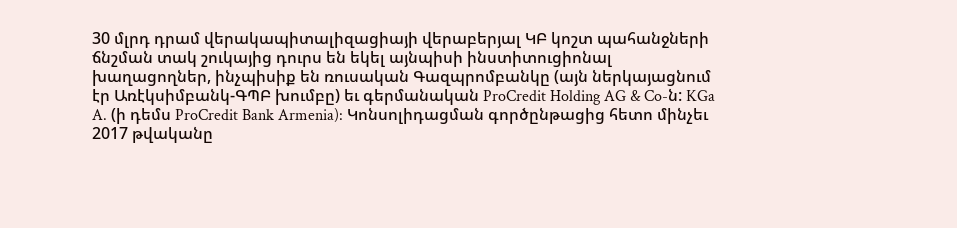30 մլրդ դրամ վերակապիտալիզացիայի վերաբերյալ ԿԲ կոշտ պահանջների ճնշման տակ շուկայից դուրս են եկել այնպիսի ինստիտուցիոնալ խաղացողներ, ինչպիսիք են ռուսական Գազպրոմբանկը (այն ներկայացնում էր Առէկսիմբանկ-ԳՊԲ խումբը) եւ գերմանական ProCredit Holding AG & Co-ն: KGa A. (ի դեմս ProCredit Bank Armenia): Կոնսոլիդացման գործընթացից հետո մինչեւ 2017 թվականը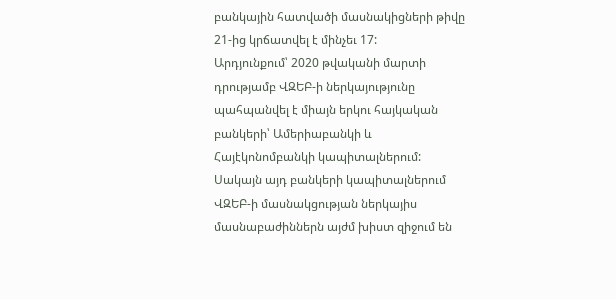բանկային հատվածի մասնակիցների թիվը 21-ից կրճատվել է մինչեւ 17:
Արդյունքում՝ 2020 թվականի մարտի դրությամբ ՎԶԵԲ-ի ներկայությունը պահպանվել է միայն երկու հայկական բանկերի՝ Ամերիաբանկի և Հայէկոնոմբանկի կապիտալներում: Սակայն այդ բանկերի կապիտալներում ՎԶԵԲ-ի մասնակցության ներկայիս մասնաբաժիններն այժմ խիստ զիջում են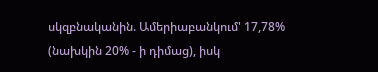սկզբնականին. Ամերիաբանկում' 17,78% (նախկին 20% - ի դիմաց), իսկ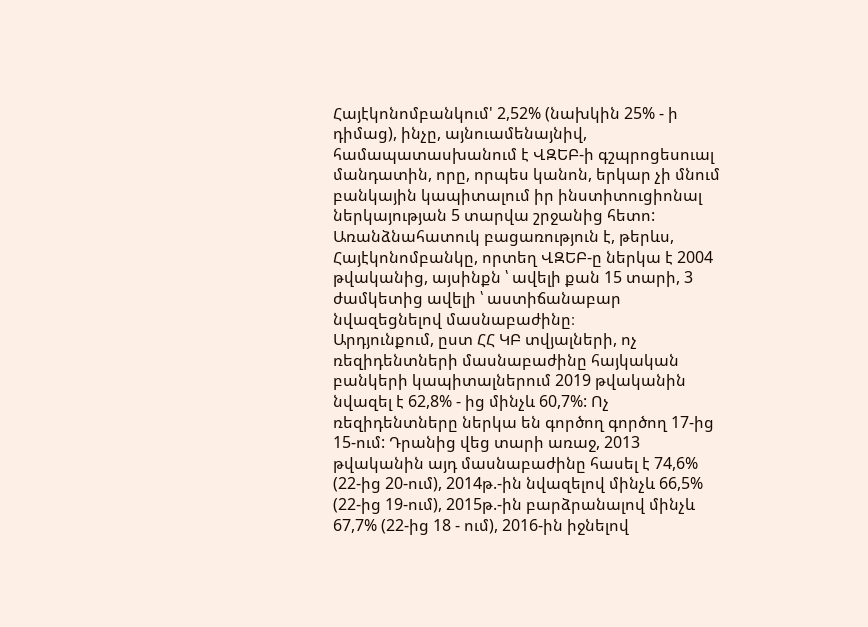Հայէկոնոմբանկում' 2,52% (նախկին 25% - ի դիմաց), ինչը, այնուամենայնիվ, համապատասխանում է ՎԶԵԲ-ի գշպրոցեսուալ մանդատին, որը, որպես կանոն, երկար չի մնում բանկային կապիտալում իր ինստիտուցիոնալ ներկայության 5 տարվա շրջանից հետո: Առանձնահատուկ բացառություն է, թերևս, Հայէկոնոմբանկը, որտեղ ՎԶԵԲ-ը ներկա է 2004 թվականից, այսինքն ՝ ավելի քան 15 տարի, 3 ժամկետից ավելի ՝ աստիճանաբար նվազեցնելով մասնաբաժինը։
Արդյունքում, ըստ ՀՀ ԿԲ տվյալների, ոչ ռեզիդենտների մասնաբաժինը հայկական բանկերի կապիտալներում 2019 թվականին նվազել է 62,8% - ից մինչև 60,7%: Ոչ ռեզիդենտները ներկա են գործող գործող 17-ից 15-ում: Դրանից վեց տարի առաջ, 2013 թվականին այդ մասնաբաժինը հասել է 74,6% (22-ից 20-ում), 2014թ.-ին նվազելով մինչև 66,5% (22-ից 19-ում), 2015թ.-ին բարձրանալով մինչև 67,7% (22-ից 18 - ում), 2016-ին իջնելով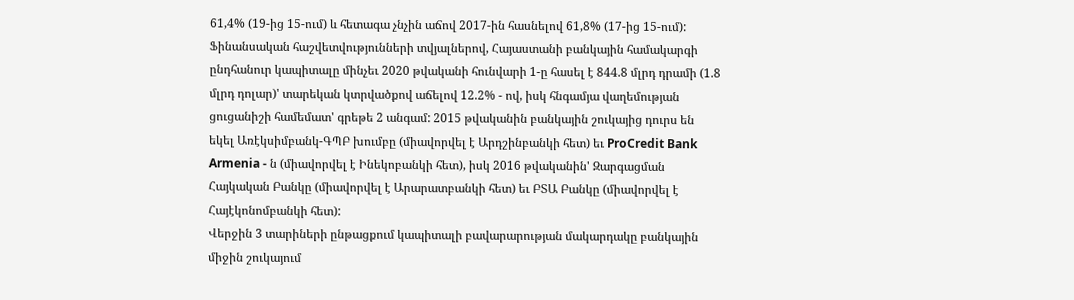61,4% (19-ից 15-ում) և հետագա չնչին աճով 2017-ին հասնելով 61,8% (17-ից 15-ում):
Ֆինանսական հաշվետվությունների տվյալներով, Հայաստանի բանկային համակարգի ընդհանուր կապիտալը մինչեւ 2020 թվականի հունվարի 1-ը հասել է 844.8 մլրդ դրամի (1.8 մլրդ դոլար)' տարեկան կտրվածքով աճելով 12.2% - ով, իսկ հնգամյա վաղեմության ցուցանիշի համեմատ' գրեթե 2 անգամ: 2015 թվականին բանկային շուկայից դուրս են եկել Առէկսիմբանկ-ԳՊԲ խումբը (միավորվել է Արդշինբանկի հետ) եւ ProCredit Bank Armenia - ն (միավորվել է Ինեկոբանկի հետ), իսկ 2016 թվականին' Զարգացման Հայկական Բանկը (միավորվել է Արարատբանկի հետ) եւ ԲՏԱ Բանկը (միավորվել է Հայէկոնոմբանկի հետ):
Վերջին 3 տարիների ընթացքում կապիտալի բավարարության մակարդակը բանկային միջին շուկայում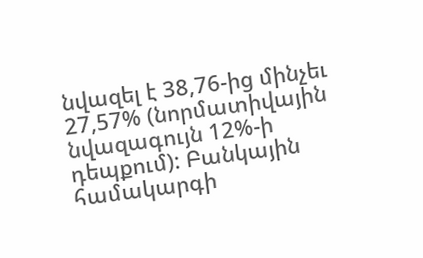նվազել է 38,76-ից մինչեւ 27,57% (նորմատիվային նվազագույն 12%-ի դեպքում): Բանկային համակարգի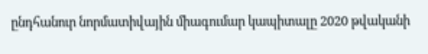ընդհանուր նորմատիվային միագումար կապիտալը 2020 թվականի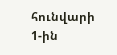հունվարի 1-ին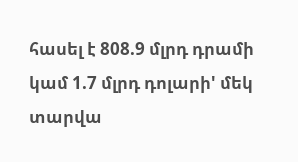հասել է 808.9 մլրդ դրամի կամ 1.7 մլրդ դոլարի' մեկ տարվա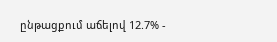ընթացքում աճելով 12.7% -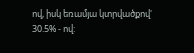ով, իսկ եռամյա կտրվածքով' 30.5% - ով: